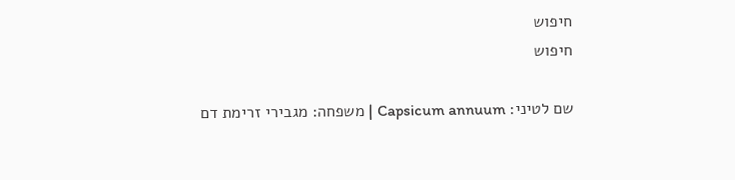חיפוש
חיפוש

שם לטיני: Capsicum annuum | משפחה: מגבירי זרימת דם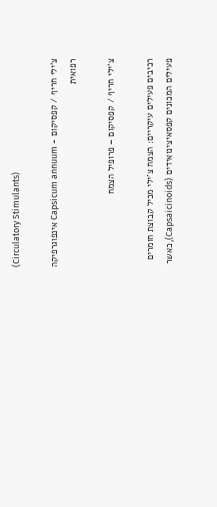(Circulatory Stimulants)

צ'ילי חריף / קפסיקום - Capsicum annuum אינפוגרפיקה רפואית

צ’ילי חריף / קפסיקום – פרופיל הצמח

רכיבים פעילים עיקריים: הצמח צ’ילי מכיל קבוצת חומרים פעילים המכונים קפסאיצינואידים (Capsaicinoids), כאשר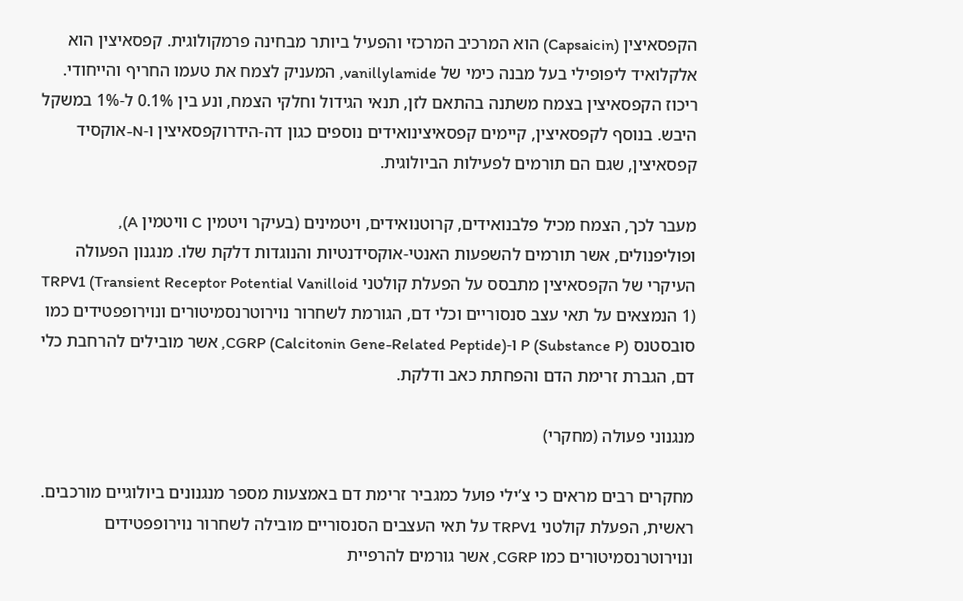הקפסאיצין (Capsaicin) הוא המרכיב המרכזי והפעיל ביותר מבחינה פרמקולוגית. קפסאיצין הוא אלקלואיד ליפופילי בעל מבנה כימי של vanillylamide, המעניק לצמח את טעמו החריף והייחודי. ריכוז הקפסאיצין בצמח משתנה בהתאם לזן, תנאי הגידול וחלקי הצמח, ונע בין 0.1% ל-1% במשקל היבש. בנוסף לקפסאיצין, קיימים קפסאיצינואידים נוספים כגון דה-הידרוקפסאיצין ו-N-אוקסיד קפסאיצין, שגם הם תורמים לפעילות הביולוגית.

מעבר לכך, הצמח מכיל פלבנואידים, קרוטנואידים, ויטמינים (בעיקר ויטמין C וויטמין A), ופוליפנולים, אשר תורמים להשפעות האנטי-אוקסידנטיות והנוגדות דלקת שלו. מנגנון הפעולה העיקרי של הקפסאיצין מתבסס על הפעלת קולטני TRPV1 (Transient Receptor Potential Vanilloid 1) הנמצאים על תאי עצב סנסוריים וכלי דם, הגורמת לשחרור נוירוטרנסמיטורים ונוירופפטידים כמו סובסטנס P (Substance P) ו-CGRP (Calcitonin Gene-Related Peptide), אשר מובילים להרחבת כלי דם, הגברת זרימת הדם והפחתת כאב ודלקת.

מנגנוני פעולה (מחקרי)

מחקרים רבים מראים כי צ’ילי פועל כמגביר זרימת דם באמצעות מספר מנגנונים ביולוגיים מורכבים. ראשית, הפעלת קולטני TRPV1 על תאי העצבים הסנסוריים מובילה לשחרור נוירופפטידים ונוירוטרנסמיטורים כמו CGRP, אשר גורמים להרפיית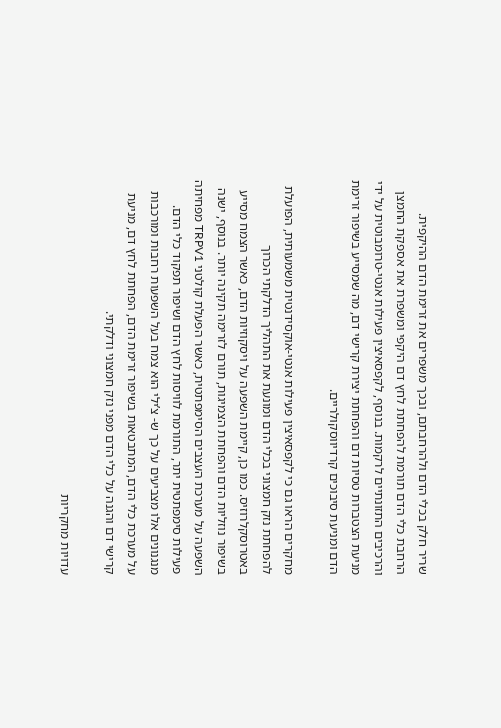שריר חלק בכלי הדם ולהרחבתם, ובכך משפרים את זרימת הדם ההיקפית. הרחבת כלי הדם תורמת להפחתת לחץ דם היקפי ומשפרת את אספקת החמצן והרכיבים התזונתיים לרקמות. בנוסף, לקפסאיצין פעילות אנטי-טרומבוטית על ידי מניעת הצטברות טסיות דם והפחתת יצירת קרישי דם, מה שמסייע בשיפור זרימת הדם ומניעת סיבוכים קרדיווסקולריים.

מחקרים הראו גם כי לקפסאיצין פעילות אנטי-אוקסידנטית משמעותית, הפועלת להפחתת נזק חמצוני בכלי הדם ומונעת את התהליך הדלקתי הכרוך באטרוסקלרוזיס. כמו כן, קיימת השפעה על ויסקוזיות הדם, כאשר הצמח מסייע בשיפור נוזליות הדם והפחתת הצמיגות, תורם לזרימה תקינה יותר. בנוסף, ישנה השפעה על מערכת העצבים הסימפתטית, כאשר הפעלת קולטני TRPV1 מפחיתה פעילות סימפתטית יתר, התורמת לוויסות לחץ הדם ושיפור תפקוד כלי הדם. מנגנונים אלו מצביעים על כך ש- צ’ילי הוא צמח בעל השפעות רחבות ומורכבות על מערכת כלי הדם, המתבטאות בשיפור זרימת הדם, הפחתת לחץ דם, מניעת קרישי דם והגנה על כלי הדם מפני נזק חמצוני ודלקתי.

עדויות מחקריות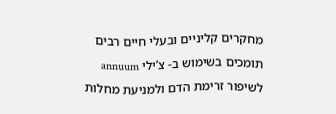מחקרים קליניים ובעלי חיים רבים תומכים בשימוש ב- צ’ילי annuum לשיפור זרימת הדם ולמניעת מחלות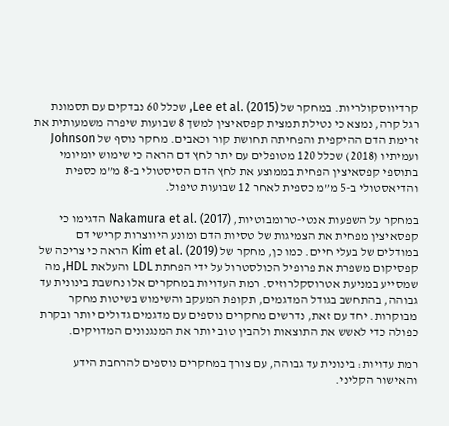קרדיווסקולריות. במחקר של Lee et al. (2015), שכלל 60 נבדקים עם תסמונת רגל קרה, נמצא כי נטילת תמצית קפסאיצין למשך 8 שבועות שיפרה משמעותית את זרימת הדם ההיקפית והפחיתה תחושת קור וכאבים. מחקר נוסף של Johnson ועמיתיו (2018) שכלל 120 מטופלים עם יתר לחץ דם הראה כי שימוש יומיומי בתוספי קפסאיצין הפחית בממוצע את לחץ הדם הסיסטולי ב-8 מ”מ כספית והדיאסטולי ב-5 מ”מ כספית לאחר 12 שבועות טיפול.

במחקר על השפעות אנטי-טרומבוטיות, Nakamura et al. (2017) הדגימו כי קפסאיצין מפחית את הצמיגות של טסיות הדם ומונע היווצרות קרישי דם במודלים של בעלי חיים. כמו כן, מחקר של Kim et al. (2019) הראה כי צריכה של קפסיקום משפרת את פרופיל הכולסטרול על ידי הפחתת LDL והעלאת HDL, מה שמסייע במניעת אטרוסקלרוזיס. רמת העדויות במחקרים אלו נחשבת בינונית עד גבוהה, בהתחשב בגודל המדגמים, תקופת המעקב והשימוש בשיטות מחקר מבוקרות. יחד עם זאת, נדרשים מחקרים נוספים עם מדגמים גדולים יותר ובקרת כפולה כדי לאשש את התוצאות ולהבין טוב יותר את המנגנונים המדויקים.

רמת עדויות: בינונית עד גבוהה, עם צורך במחקרים נוספים להרחבת הידע והאישור הקליני.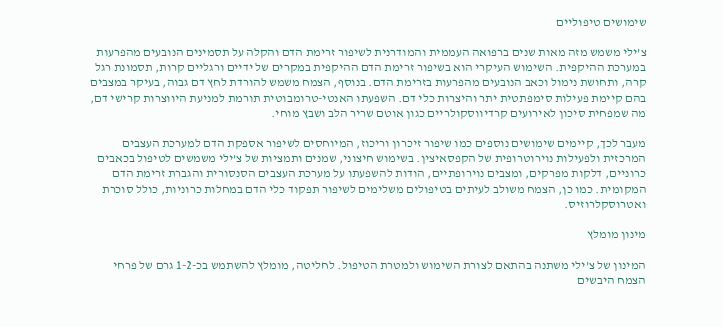שימושים טיפוליים

צ’ילי משמש מזה מאות שנים ברפואה העממית והמודרנית לשיפור זרימת הדם והקלה על תסמינים הנובעים מהפרעות במערכת ההיקפית. השימוש העיקרי הוא בשיפור זרימת הדם ההיקפית במקרים של ידיים ורגליים קרות, תסמונת רגל קרה, ותחושת נימול וכאב הנובעים מהפרעות בזרימת הדם. בנוסף, הצמח משמש להורדת לחץ דם גבוה, בעיקר במצבים בהם קיימת פעילות סימפתטית יתר והיצרות כלי דם. השפעתו האנטי-טרומבוטית תורמת למניעת היווצרות קרישי דם, מה שמפחית סיכון לאירועים קרדיווסקולריים כגון אוטם שריר הלב ושבץ מוחי.

מעבר לכך, קיימים שימושים נוספים כמו שיפור זיכרון וריכוז, המיוחסים לשיפור אספקת הדם למערכת העצבים המרכזית ולפעילות נוירוטרופית של הקפסאיצין. בשימוש חיצוני, שמנים ותמציות של צ’ילי משמשים לטיפול בכאבים כרוניים, דלקות מפרקים, ומצבים נוירופתיים, הודות להשפעתו על מערכת העצבים הסנסורית והגברת זרימת הדם המקומית. כמו כן, הצמח משולב לעיתים בטיפולים משלימים לשיפור תפקוד כלי הדם במחלות כרוניות, כולל סוכרת ואטרוסקלרוזיס.

מינון מומלץ

המינון של צ’ילי משתנה בהתאם לצורת השימוש ולמטרת הטיפול. לחליטה, מומלץ להשתמש בכ-1-2 גרם של פרחי הצמח היבשים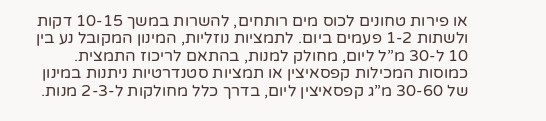או פירות טחונים לכוס מים רותחים, להשרות במשך 10-15 דקות ולשתות 1-2 פעמים ביום. לתמציות נוזליות, המינון המקובל נע בין 10 ל-30 מ”ל ליום, מחולק למנות, בהתאם לריכוז התמצית. כמוסות המכילות קפסאיצין או תמציות סטנדרטיות ניתנות במינון של 30-60 מ”ג קפסאיצין ליום, בדרך כלל מחולקות ל-2-3 מנות.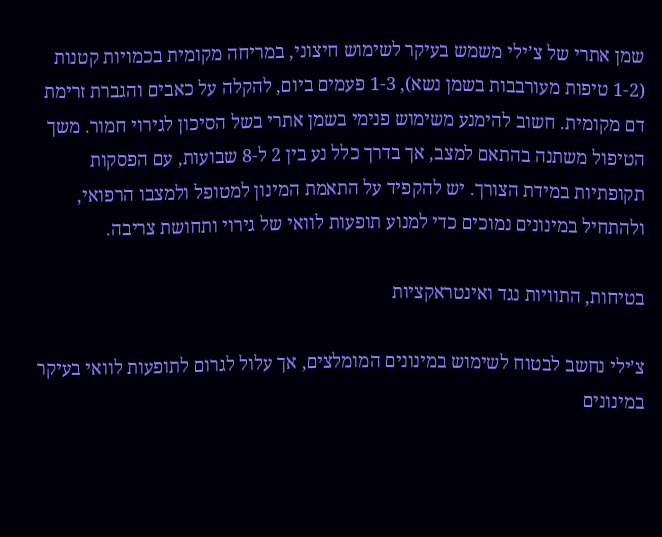שמן אתרי של צ’ילי משמש בעיקר לשימוש חיצוני, במריחה מקומית בכמויות קטנות (1-2 טיפות מעורבבות בשמן נשא), 1-3 פעמים ביום, להקלה על כאבים והגברת זרימת דם מקומית. חשוב להימנע משימוש פנימי בשמן אתרי בשל הסיכון לגירוי חמור. משך הטיפול משתנה בהתאם למצב, אך בדרך כלל נע בין 2 ל-8 שבועות, עם הפסקות תקופתיות במידת הצורך. יש להקפיד על התאמת המינון למטופל ולמצבו הרפואי, ולהתחיל במינונים נמוכים כדי למנוע תופעות לוואי של גירוי ותחושת צריבה.

בטיחות, התוויות נגד ואינטראקציות

צ’ילי נחשב לבטוח לשימוש במינונים המומלצים, אך עלול לגרום לתופעות לוואי בעיקר במינונים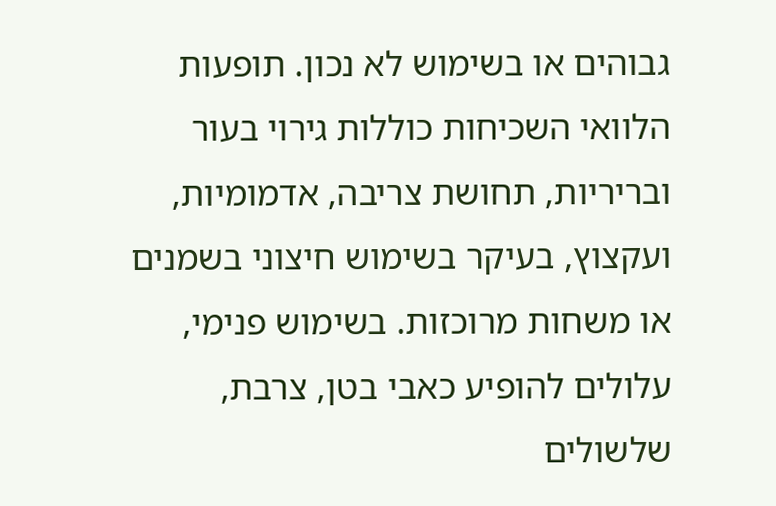גבוהים או בשימוש לא נכון. תופעות הלוואי השכיחות כוללות גירוי בעור ובריריות, תחושת צריבה, אדמומיות, ועקצוץ, בעיקר בשימוש חיצוני בשמנים או משחות מרוכזות. בשימוש פנימי, עלולים להופיע כאבי בטן, צרבת, שלשולים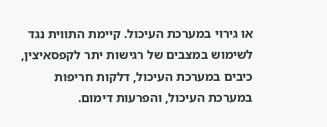או גירוי במערכת העיכול. קיימת התווית נגד לשימוש במצבים של רגישות יתר לקפסאיצין, כיבים במערכת העיכול, דלקות חריפות במערכת העיכול, והפרעות דימום.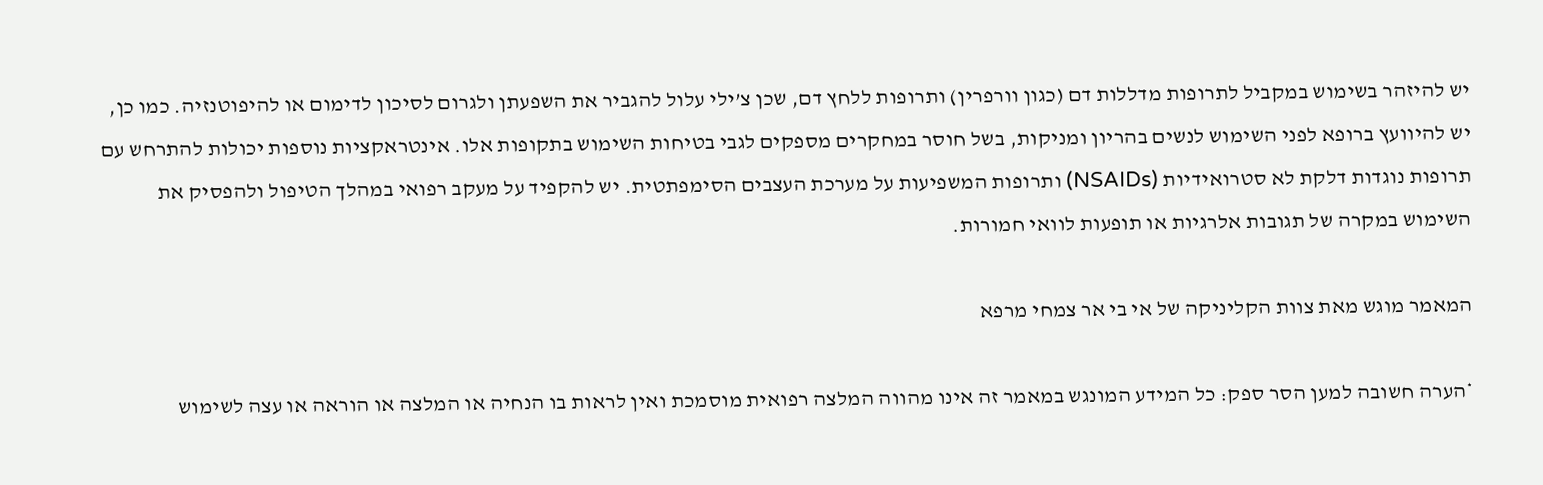יש להיזהר בשימוש במקביל לתרופות מדללות דם (כגון וורפרין) ותרופות ללחץ דם, שכן צ’ילי עלול להגביר את השפעתן ולגרום לסיכון לדימום או להיפוטנזיה. כמו כן, יש להיוועץ ברופא לפני השימוש לנשים בהריון ומניקות, בשל חוסר במחקרים מספקים לגבי בטיחות השימוש בתקופות אלו. אינטראקציות נוספות יכולות להתרחש עם תרופות נוגדות דלקת לא סטרואידיות (NSAIDs) ותרופות המשפיעות על מערכת העצבים הסימפתטית. יש להקפיד על מעקב רפואי במהלך הטיפול ולהפסיק את השימוש במקרה של תגובות אלרגיות או תופעות לוואי חמורות.

המאמר מוגש מאת צוות הקליניקה של אי בי אר צמחי מרפא

*הערה חשובה למען הסר ספק: כל המידע המונגש במאמר זה אינו מהווה המלצה רפואית מוסמכת ואין לראות בו הנחיה או המלצה או הוראה או עצה לשימוש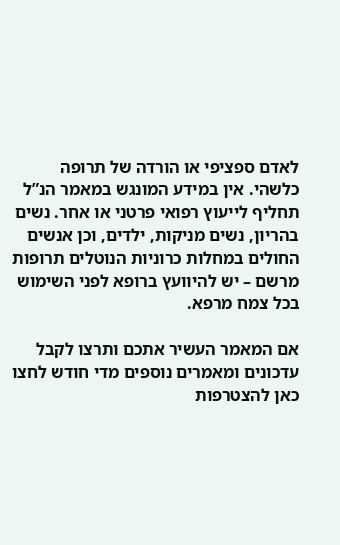לאדם ספציפי או הורדה של תרופה כלשהי. אין במידע המונגש במאמר הנ”ל תחליף לייעוץ רפואי פרטני או אחר. נשים בהריון, נשים מניקות, ילדים, וכן אנשים החולים במחלות כרוניות הנוטלים תרופות מרשם – יש להיוועץ ברופא לפני השימוש בכל צמח מרפא.

אם המאמר העשיר אתכם ותרצו לקבל עדכונים ומאמרים נוספים מדי חודש לחצו כאן להצטרפות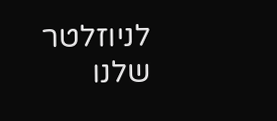לניוזלטר שלנו